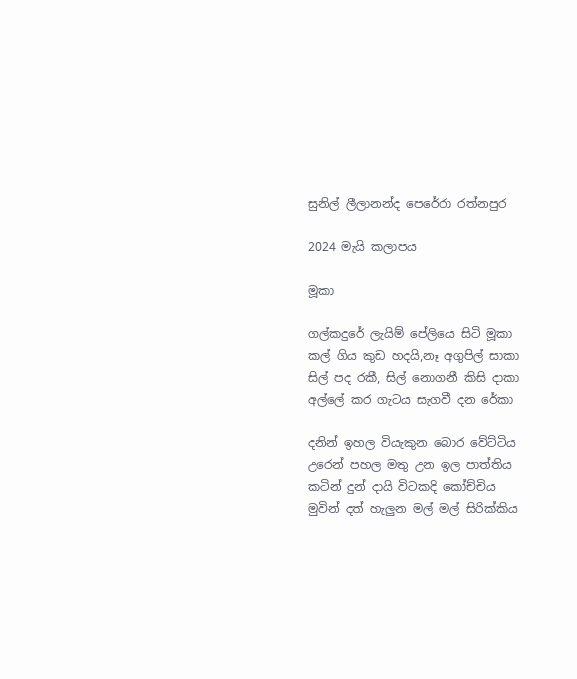සුනිල් ලීලානන්ද පෙරේරා රත්නපුර

2024 මැයි කලාපය

මූකා

ගල්කදුරේ ලැයිම් පේලියෙ සිටි මූකා
කල් ගිය කුඩ හදයි,නෑ අගුපිල් සාකා
සිල් පද රකී, සිල් නොගනී කිසි දාකා
අල්ලේ කර ගැටය සැගවී දන රේකා

දනින් ඉහල වියැකුන බොර වේට්ටිය
උරෙන් පහල මතු උන ඉල පාත්තිය
කටින් දුන් දායි විටකදි කෝච්චිය
මුවින් දත් හැලුන මල් මල් සිරික්කිය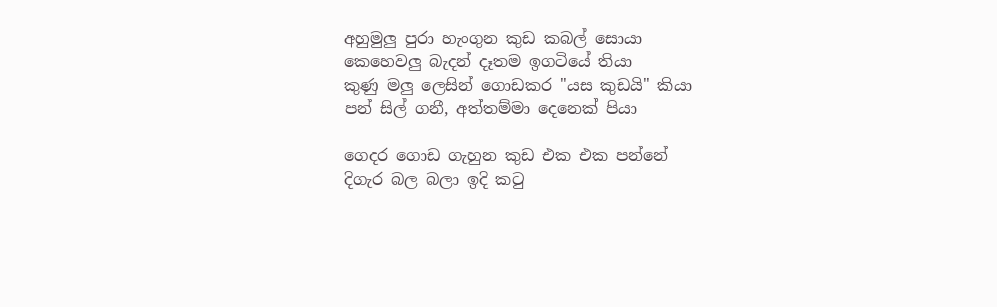අහුමුලු පුරා හැංගුන කුඩ කබල් සොයා
කෙහෙවලු බැදන් දෑතම ඉගටියේ තියා
කුණු මලු ලෙසින් ගොඩකර "යස කුඩයි" කියා
පන් සිල් ගනී, අත්තම්මා දෙනෙක් පියා

ගෙදර ගොඩ ගැහුන කුඩ එක එක පන්නේ
දිගැර බල බලා ඉදි කටු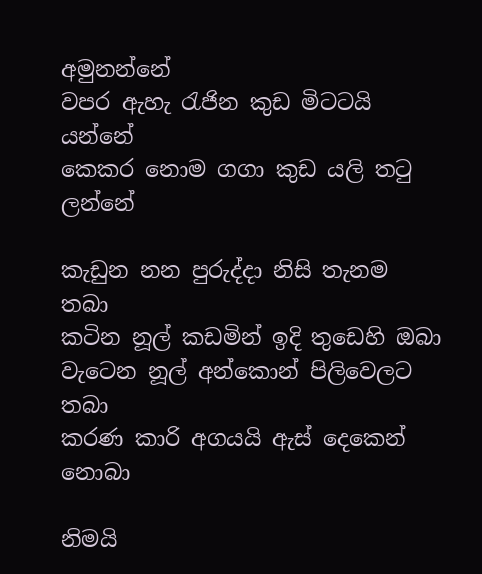අමුනන්නේ
වපර ඇහැ රැජින කුඩ මිටටයි යන්නේ
කෙකර නොම ගගා කුඩ යලි තටු ලන්නේ

කැඩුන නන පුරුද්දා නිසි තැනම තබා
කටින නූල් කඩමින් ඉදි තුඩෙහි ඔබා
වැටෙන නූල් අන්කොන් පිලිවෙලට තබා
කරණ කාරි අගයයි ඇස් දෙකෙන් නොබා

නිමයි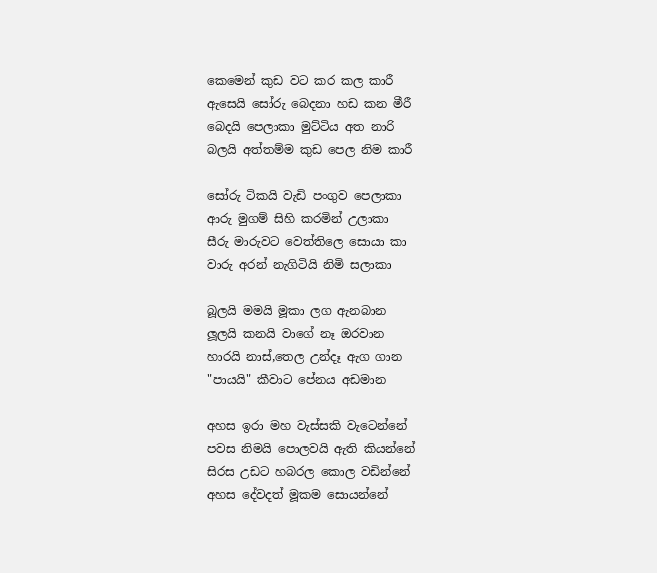කෙමෙන් කුඩ වට කර කල කාරී
ඇසෙයි සෝරු බෙදනා හඩ කන මීරී
බෙදයි පෙලාකා මුට්ටිය අත නාරි
බලයි අත්තම්ම කුඩ පෙල නිම කාරී

සෝරු ටිකයි වැඩි පංගුව පෙලාකා
ආරු මුගම් සිහි කරමින් උලාකා
සීරු මාරුවට වෙත්තිලෙ සොයා කා
වාරු අරන් නැගිටියි නිමි සලාකා

බූලයි මමයි මූකා ලග ඇනබාන
ලූලයි කනයි වාගේ නෑ ඔරවාන
හාරයි නාස්,තෙල උන්දෑ ඇග ගාන
"පායයි" කීවාට පේනය අඩමාන

අහස ඉරා මහ වැස්සකි වැටෙන්නේ
පවස නිමයි පොලවයි ඇති කියන්නේ
සිරස උඩට හබරල කොල වඩින්නේ
අහස දේවදත් මූකම සොයන්නේ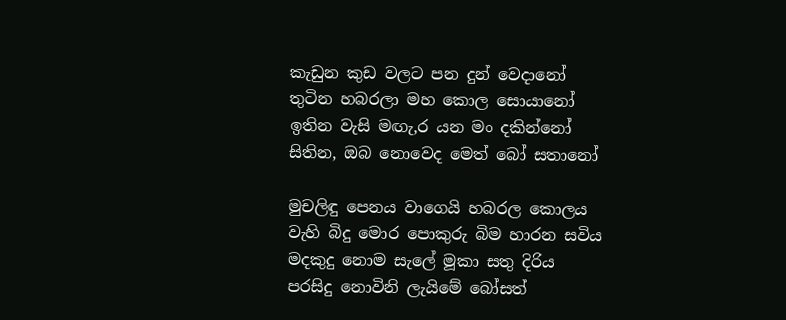කැඩුන කුඩ වලට පන දුන් වෙදානෝ
තුටින හබරලා මහ කොල සොයානෝ
ඉතින වැසි මඟැ,ර යන මං දකින්නෝ
සිතින, ඔබ නොවෙද මෙත් බෝ සතානෝ

මුචලිඳු පෙනය වාගෙයි හබරල කොලය
වැහි බිදු මොර පොකුරු බිම හාරන සවිය
මදකුදු නොම සැලේ මූකා සතු දිරිය
පරසිදු නොවිනි ලැයිමේ බෝසත්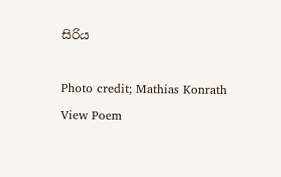සිරිය

Photo credit; Mathias Konrath
View Poem